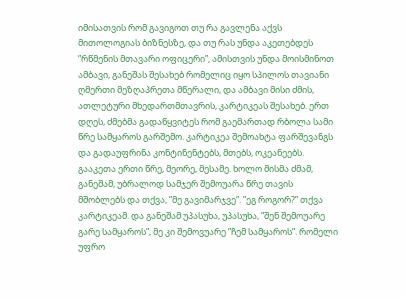იმისათვის რომ გავიგოთ თუ რა გავლენა აქვს მითოლოგიას ბიზნესზე, და თუ რას უნდა აკეთებდეს ”რწმენის მთავარი ოფიცერი”, ამისთვის უნდა მოისმინოთ ამბავი, განეშას შესახებ რომელიც იყო სპილოს თავიანი ღმერთი მეზღაპრეთა მწერალი, და ამბავი მისი ძმის, ათლეტური მხედართმთავრის, კარტიკეას შესახებ. ერთ დღეს, ძმებმა გადაწყვიტეს რომ გაემართად რბოლა სამი წრე სამყაროს გარშემო. კარტიკეა შემოახტა ფარშევანგს და გადაუფრინა კონტინენტებს, მთებს, ოკეანეებს. გააკეთა ერთი წრე, მეორე, მესამე. ხოლო მისმა ძმამ, განეშამ, უბრალოდ სამჯერ შემოუარა წრე თავის მშობლებს და თქვა, ”მე გავიმარჯვე”. ”ეგ როგორ?” თქვა კარტიკეამ. და განეშამ უპასუხა, უპასუხა, ”შენ შემოუარე გარე სამყაროს”, მე კი შემოვუარე ”ჩემ სამყაროს”. რომელი უფრო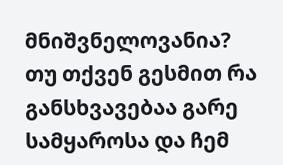მნიშვნელოვანია?
თუ თქვენ გესმით რა განსხვავებაა გარე სამყაროსა და ჩემ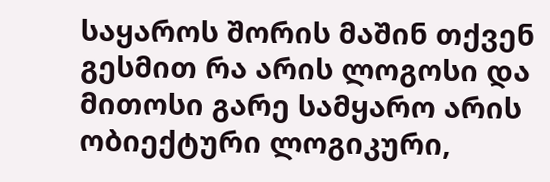საყაროს შორის მაშინ თქვენ გესმით რა არის ლოგოსი და მითოსი გარე სამყარო არის ობიექტური ლოგიკური,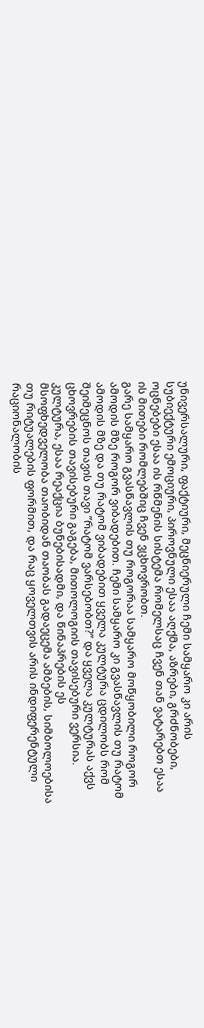უნივერსალური, ფაქტიური, მეცნიერული ჩემი სამყარო კი არის სუბიექტური ემოციური, პიროვნული ესაა აღქმა, აზრები, გრძნობები, ოცნებები ესაა ის რწმენის სისტემა რომელსაც ჩვენ თან ვატარებთ ესაა ის მითები რომლებშიც ჩვენ ვცხოვრობთ.
გარე სამყარო გვასწავლის თუ როგორაა სამყარო მოწყობილი როგორ ამოდის მზე როგორ ვიბადებით. ჩემი სამყარო კი გვასწავლის თუ რატომ ამოდის მზე და თუ რატომ ვიბადებით ყველა კულტურა ცდილობს რომ შეიმეცნოს თავის თავი ”რატომ ვარსებობთ?” და ყველა კულტურას აქვს ცხოვრების თავისებური გაგება, მითოლოგიის თავისებური ვერსია.
კულტურა, ესაა რეაქცია ბუნებისადმი, და წინაპრების ეს მსოფხედველობა თაობიდან თაობას გადაეცემა ამბების, სიმბოლოებისა თუ რიტუალების ფორმით, და რაც ყოველთვის არის ინდიფერენტული რაციონალობის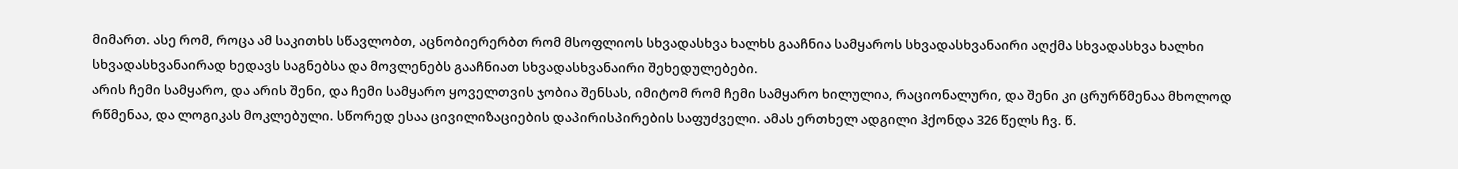მიმართ. ასე რომ, როცა ამ საკითხს სწავლობთ, აცნობიერერბთ რომ მსოფლიოს სხვადასხვა ხალხს გააჩნია სამყაროს სხვადასხვანაირი აღქმა სხვადასხვა ხალხი სხვადასხვანაირად ხედავს საგნებსა და მოვლენებს გააჩნიათ სხვადასხვანაირი შეხედულებები.
არის ჩემი სამყარო, და არის შენი, და ჩემი სამყარო ყოველთვის ჯობია შენსას, იმიტომ რომ ჩემი სამყარო ხილულია, რაციონალური, და შენი კი ცრურწმენაა მხოლოდ რწმენაა, და ლოგიკას მოკლებული. სწორედ ესაა ცივილიზაციების დაპირისპირების საფუძველი. ამას ერთხელ ადგილი ჰქონდა 326 წელს ჩვ. წ.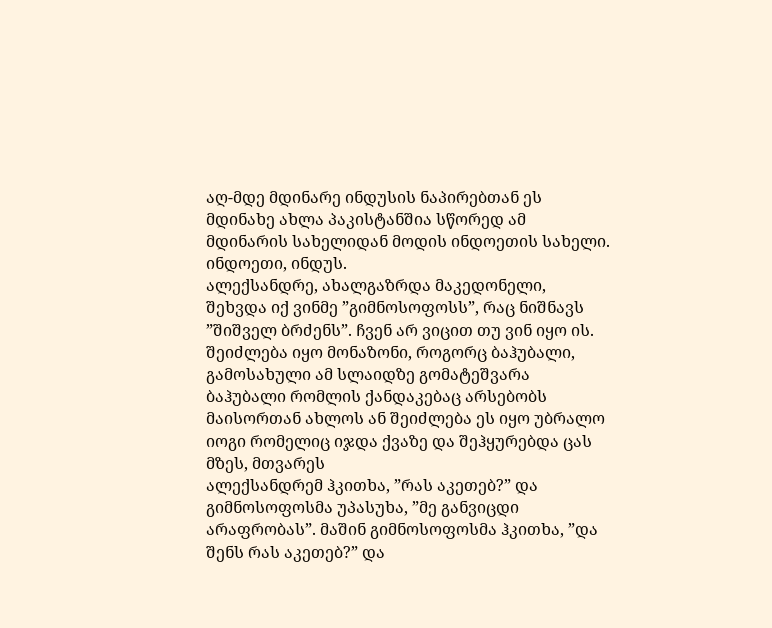აღ-მდე მდინარე ინდუსის ნაპირებთან ეს მდინახე ახლა პაკისტანშია სწორედ ამ მდინარის სახელიდან მოდის ინდოეთის სახელი. ინდოეთი, ინდუს.
ალექსანდრე, ახალგაზრდა მაკედონელი, შეხვდა იქ ვინმე ”გიმნოსოფოსს”, რაც ნიშნავს ”შიშველ ბრძენს”. ჩვენ არ ვიცით თუ ვინ იყო ის. შეიძლება იყო მონაზონი, როგორც ბაჰუბალი, გამოსახული ამ სლაიდზე გომატეშვარა ბაჰუბალი რომლის ქანდაკებაც არსებობს მაისორთან ახლოს ან შეიძლება ეს იყო უბრალო იოგი რომელიც იჯდა ქვაზე და შეჰყურებდა ცას მზეს, მთვარეს
ალექსანდრემ ჰკითხა, ”რას აკეთებ?” და გიმნოსოფოსმა უპასუხა, ”მე განვიცდი არაფრობას”. მაშინ გიმნოსოფოსმა ჰკითხა, ”და შენს რას აკეთებ?” და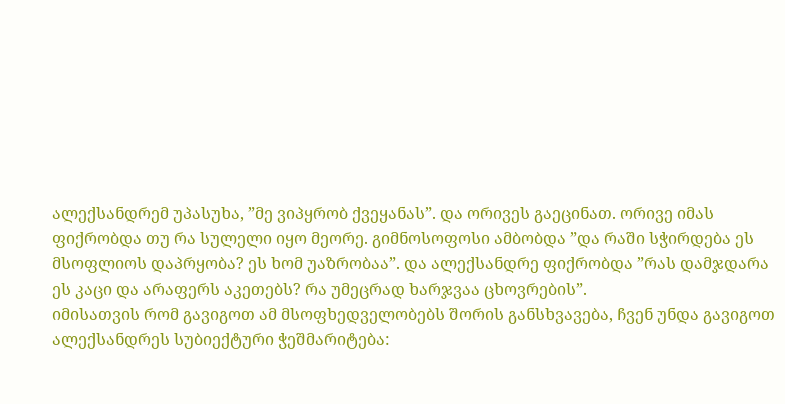ალექსანდრემ უპასუხა, ”მე ვიპყრობ ქვეყანას”. და ორივეს გაეცინათ. ორივე იმას ფიქრობდა თუ რა სულელი იყო მეორე. გიმნოსოფოსი ამბობდა ”და რაში სჭირდება ეს მსოფლიოს დაპრყობა? ეს ხომ უაზრობაა”. და ალექსანდრე ფიქრობდა ”რას დამჯდარა ეს კაცი და არაფერს აკეთებს? რა უმეცრად ხარჯვაა ცხოვრების”.
იმისათვის რომ გავიგოთ ამ მსოფხედველობებს შორის განსხვავება, ჩვენ უნდა გავიგოთ ალექსანდრეს სუბიექტური ჭეშმარიტება: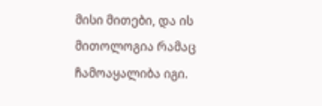მისი მითები, და ის მითოლოგია რამაც ჩამოაყალიბა იგი.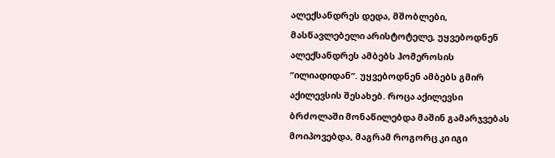ალექსანდრეს დედა, მშობლები, მასწავლებელი არისტოტელე, უყვებოდნენ ალექსანდრეს ამბებს ჰომეროსის ”ილიადიდან”. უყვებოდნენ ამბებს გმირ აქილევსის შესახებ. როცა აქილევსი ბრძოლაში მონაწილებდა მაშინ გამარჯვებას მოიპოვებდა, მაგრამ როგორც კი იგი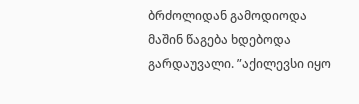ბრძოლიდან გამოდიოდა მაშინ წაგება ხდებოდა გარდაუვალი. ”აქილევსი იყო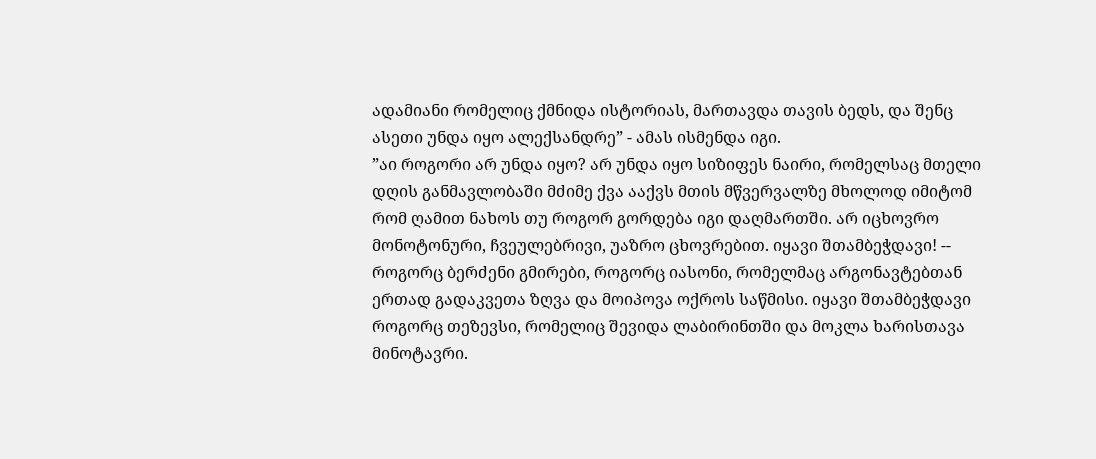ადამიანი რომელიც ქმნიდა ისტორიას, მართავდა თავის ბედს, და შენც ასეთი უნდა იყო ალექსანდრე” - ამას ისმენდა იგი.
”აი როგორი არ უნდა იყო? არ უნდა იყო სიზიფეს ნაირი, რომელსაც მთელი დღის განმავლობაში მძიმე ქვა ააქვს მთის მწვერვალზე მხოლოდ იმიტომ რომ ღამით ნახოს თუ როგორ გორდება იგი დაღმართში. არ იცხოვრო მონოტონური, ჩვეულებრივი, უაზრო ცხოვრებით. იყავი შთამბეჭდავი! -- როგორც ბერძენი გმირები, როგორც იასონი, რომელმაც არგონავტებთან ერთად გადაკვეთა ზღვა და მოიპოვა ოქროს საწმისი. იყავი შთამბეჭდავი როგორც თეზევსი, რომელიც შევიდა ლაბირინთში და მოკლა ხარისთავა მინოტავრი.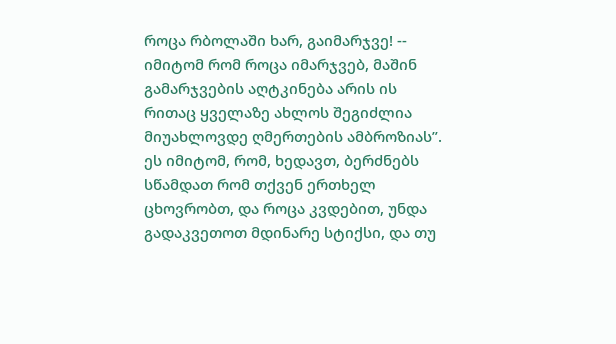როცა რბოლაში ხარ, გაიმარჯვე! -- იმიტომ რომ როცა იმარჯვებ, მაშინ გამარჯვების აღტკინება არის ის რითაც ყველაზე ახლოს შეგიძლია მიუახლოვდე ღმერთების ამბროზიას”.
ეს იმიტომ, რომ, ხედავთ, ბერძნებს სწამდათ რომ თქვენ ერთხელ ცხოვრობთ, და როცა კვდებით, უნდა გადაკვეთოთ მდინარე სტიქსი, და თუ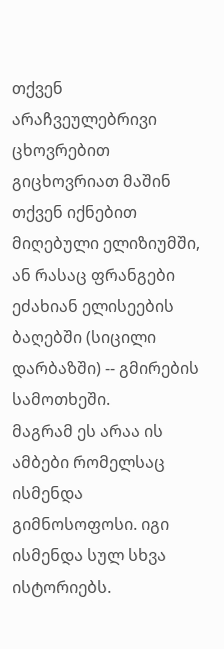თქვენ არაჩვეულებრივი ცხოვრებით გიცხოვრიათ მაშინ თქვენ იქნებით მიღებული ელიზიუმში, ან რასაც ფრანგები ეძახიან ელისეების ბაღებში (სიცილი დარბაზში) -- გმირების სამოთხეში.
მაგრამ ეს არაა ის ამბები რომელსაც ისმენდა გიმნოსოფოსი. იგი ისმენდა სულ სხვა ისტორიებს.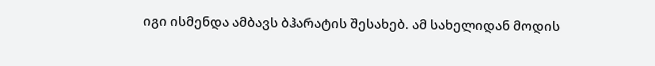იგი ისმენდა ამბავს ბჰარატის შესახებ. ამ სახელიდან მოდის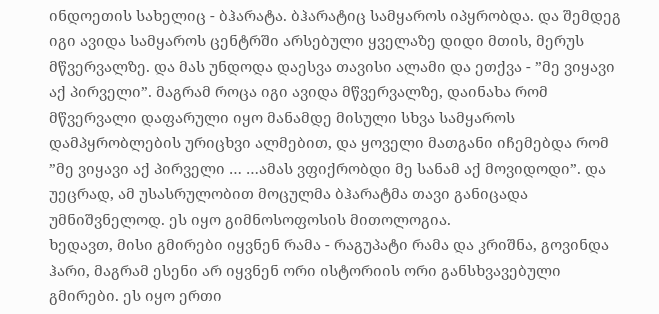ინდოეთის სახელიც - ბჰარატა. ბჰარატიც სამყაროს იპყრობდა. და შემდეგ იგი ავიდა სამყაროს ცენტრში არსებული ყველაზე დიდი მთის, მერუს მწვერვალზე. და მას უნდოდა დაესვა თავისი ალამი და ეთქვა - ”მე ვიყავი აქ პირველი”. მაგრამ როცა იგი ავიდა მწვერვალზე, დაინახა რომ მწვერვალი დაფარული იყო მანამდე მისული სხვა სამყაროს დამპყრობლების ურიცხვი ალმებით, და ყოველი მათგანი იჩემებდა რომ ”მე ვიყავი აქ პირველი … …ამას ვფიქრობდი მე სანამ აქ მოვიდოდი”. და უეცრად, ამ უსასრულობით მოცულმა ბჰარატმა თავი განიცადა უმნიშვნელოდ. ეს იყო გიმნოსოფოსის მითოლოგია.
ხედავთ, მისი გმირები იყვნენ რამა - რაგუპატი რამა და კრიშნა, გოვინდა ჰარი, მაგრამ ესენი არ იყვნენ ორი ისტორიის ორი განსხვავებული გმირები. ეს იყო ერთი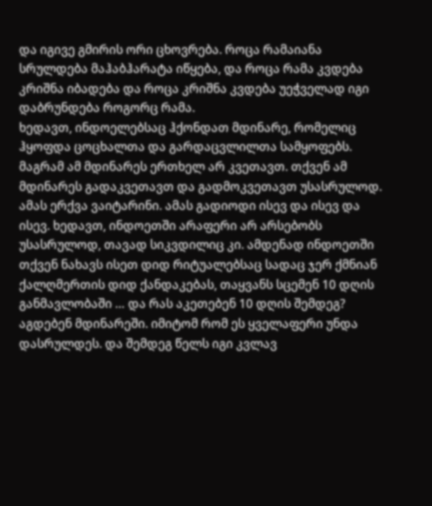და იგივე გმირის ორი ცხოვრება. როცა რამაიანა სრულდება მაჰაბჰარატა იწყება, და როცა რამა კვდება კრიშნა იბადება და როცა კრიშნა კვდება უეჭველად იგი დაბრუნდება როგორც რამა.
ხედავთ, ინდოელებსაც ჰქონდათ მდინარე, რომელიც ჰყოფდა ცოცხალთა და გარდაცვლილთა სამყოფებს. მაგრამ ამ მდინარეს ერთხელ არ კვეთავთ. თქვენ ამ მდინარეს გადაკვეთავთ და გადმოკვეთავთ უსასრულოდ. ამას ერქვა ვაიტარინი. ამას გადიოდი ისევ და ისევ და ისევ. ხედავთ, ინდოეთში არაფერი არ არსებობს უსასრულოდ, თავად სიკვდილიც კი. ამდენად ინდოეთში თქვენ ნახავს ისეთ დიდ რიტუალებსაც სადაც ჯერ ქმნიან ქალღმერთის დიდ ქანდაკებას, თაყვანს სცემენ 10 დღის განმავლობაში … და რას აკეთებენ 10 დღის შემდეგ? აგდებენ მდინარეში. იმიტომ რომ ეს ყველაფერი უნდა დასრულდეს. და შემდეგ წელს იგი კვლავ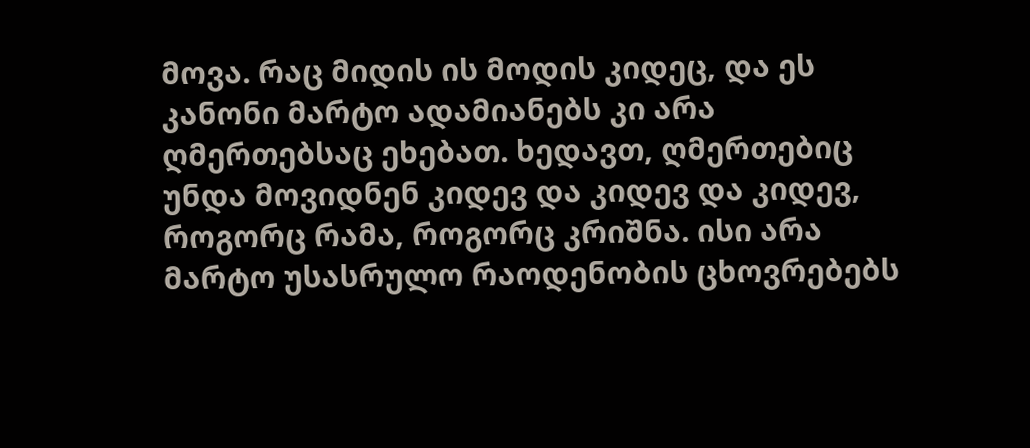მოვა. რაც მიდის ის მოდის კიდეც, და ეს კანონი მარტო ადამიანებს კი არა ღმერთებსაც ეხებათ. ხედავთ, ღმერთებიც უნდა მოვიდნენ კიდევ და კიდევ და კიდევ, როგორც რამა, როგორც კრიშნა. ისი არა მარტო უსასრულო რაოდენობის ცხოვრებებს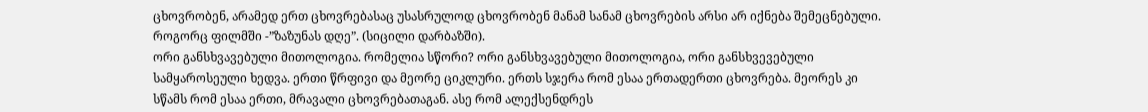ცხოვრობენ, არამედ ერთ ცხოვრებასაც უსასრულოდ ცხოვრობენ მანამ სანამ ცხოვრების არსი არ იქნება შემეცნებული. როგორც ფილმში -”ზაზუნას დღე”. (სიცილი დარბაზში).
ორი განსხვავებული მითოლოგია. რომელია სწორი? ორი განსხვავებული მითოლოგია, ორი განსხვევებული სამყაროსეული ხედვა. ერთი წრფივი და მეორე ციკლური. ერთს სჯერა რომ ესაა ერთადერთი ცხოვრება. მეორეს კი სწამს რომ ესაა ერთი, მრავალი ცხოვრებათაგან. ასე რომ ალექსენდრეს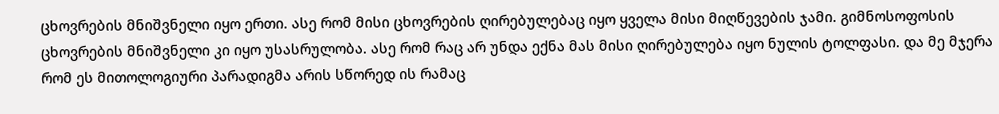ცხოვრების მნიშვნელი იყო ერთი. ასე რომ მისი ცხოვრების ღირებულებაც იყო ყველა მისი მიღწევების ჯამი. გიმნოსოფოსის ცხოვრების მნიშვნელი კი იყო უსასრულობა. ასე რომ რაც არ უნდა ექნა მას მისი ღირებულება იყო ნულის ტოლფასი. და მე მჯერა რომ ეს მითოლოგიური პარადიგმა არის სწორედ ის რამაც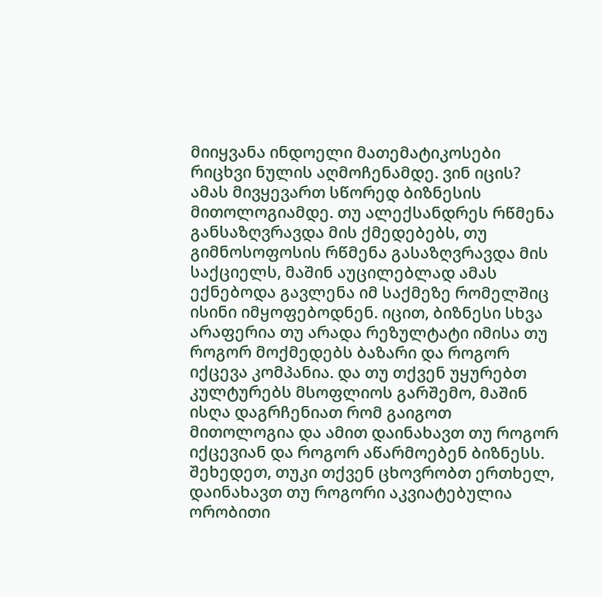მიიყვანა ინდოელი მათემატიკოსები რიცხვი ნულის აღმოჩენამდე. ვინ იცის?
ამას მივყევართ სწორედ ბიზნესის მითოლოგიამდე. თუ ალექსანდრეს რწმენა განსაზღვრავდა მის ქმედებებს, თუ გიმნოსოფოსის რწმენა გასაზღვრავდა მის საქციელს, მაშინ აუცილებლად ამას ექნებოდა გავლენა იმ საქმეზე რომელშიც ისინი იმყოფებოდნენ. იცით, ბიზნესი სხვა არაფერია თუ არადა რეზულტატი იმისა თუ როგორ მოქმედებს ბაზარი და როგორ იქცევა კომპანია. და თუ თქვენ უყურებთ კულტურებს მსოფლიოს გარშემო, მაშინ ისღა დაგრჩენიათ რომ გაიგოთ მითოლოგია და ამით დაინახავთ თუ როგორ იქცევიან და როგორ აწარმოებენ ბიზნესს.
შეხედეთ, თუკი თქვენ ცხოვრობთ ერთხელ, დაინახავთ თუ როგორი აკვიატებულია ორობითი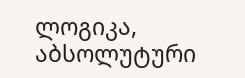ლოგიკა, აბსოლუტური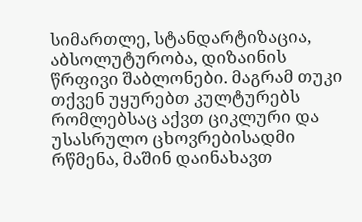სიმართლე, სტანდარტიზაცია, აბსოლუტურობა, დიზაინის წრფივი შაბლონები. მაგრამ თუკი თქვენ უყურებთ კულტურებს რომლებსაც აქვთ ციკლური და უსასრულო ცხოვრებისადმი რწმენა, მაშინ დაინახავთ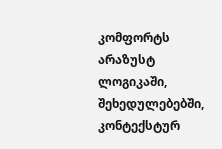კომფორტს არაზუსტ ლოგიკაში, შეხედულებებში, კონტექსტურ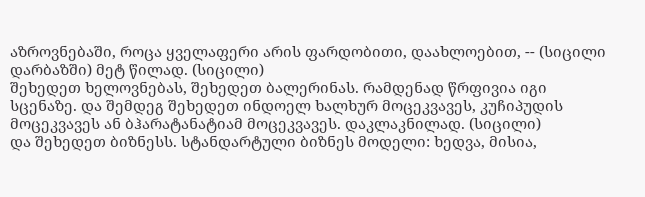აზროვნებაში, როცა ყველაფერი არის ფარდობითი, დაახლოებით, -- (სიცილი დარბაზში) მეტ წილად. (სიცილი)
შეხედეთ ხელოვნებას, შეხედეთ ბალერინას. რამდენად წრფივია იგი სცენაზე. და შემდეგ შეხედეთ ინდოელ ხალხურ მოცეკვავეს, კუჩიპუდის მოცეკვავეს ან ბჰარატანატიამ მოცეკვავეს. დაკლაკნილად. (სიცილი)
და შეხედეთ ბიზნესს. სტანდარტული ბიზნეს მოდელი: ხედვა, მისია,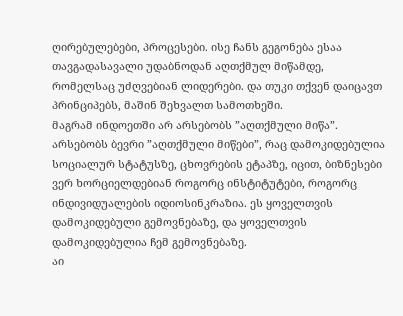ღირებულებები, პროცესები. ისე ჩანს გეგონება ესაა თავგადასავალი უდაბნოდან აღთქმულ მიწამდე, რომელსაც უძღვებიან ლიდერები. და თუკი თქვენ დაიცავთ პრინციპებს, მაშინ შეხვალთ სამოთხეში.
მაგრამ ინდოეთში არ არსებობს ”აღთქმული მიწა”. არსებობს ბევრი ”აღთქმული მიწები”, რაც დამოკიდებულია სოციალურ სტატუსზე, ცხოვრების ეტაპზე, იცით, ბიზნესები ვერ ხორციელდებიან როგორც ინსტიტუტები, როგორც ინდივიდუალების იდიოსინკრაზია. ეს ყოველთვის დამოკიდებული გემოვნებაზე, და ყოველთვის დამოკიდებულია ჩემ გემოვნებაზე.
აი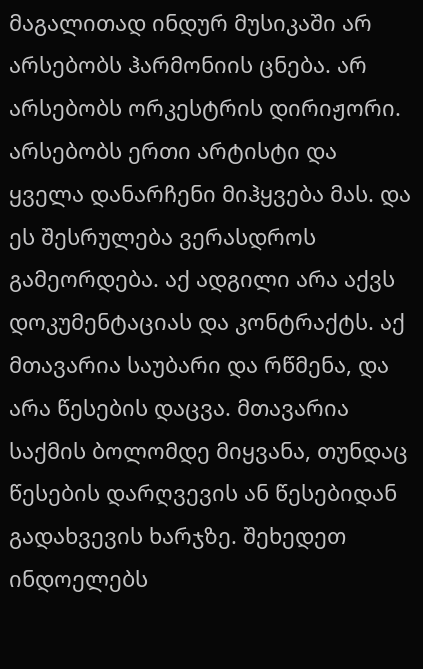მაგალითად ინდურ მუსიკაში არ არსებობს ჰარმონიის ცნება. არ არსებობს ორკესტრის დირიჟორი. არსებობს ერთი არტისტი და ყველა დანარჩენი მიჰყვება მას. და ეს შესრულება ვერასდროს გამეორდება. აქ ადგილი არა აქვს დოკუმენტაციას და კონტრაქტს. აქ მთავარია საუბარი და რწმენა, და არა წესების დაცვა. მთავარია საქმის ბოლომდე მიყვანა, თუნდაც წესების დარღვევის ან წესებიდან გადახვევის ხარჯზე. შეხედეთ ინდოელებს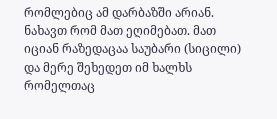რომლებიც ამ დარბაზში არიან. ნახავთ რომ მათ ეღიმებათ. მათ იციან რაზედაცაა საუბარი (სიცილი) და მერე შეხედეთ იმ ხალხს რომელთაც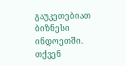გაუკეთებიათ ბიზნესი ინდოეთში. თქვენ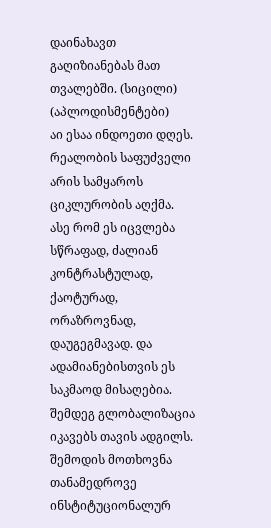დაინახავთ გაღიზიანებას მათ თვალებში. (სიცილი) (აპლოდისმენტები)
აი ესაა ინდოეთი დღეს. რეალობის საფუძველი არის სამყაროს ციკლურობის აღქმა. ასე რომ ეს იცვლება სწრაფად, ძალიან კონტრასტულად, ქაოტურად, ორაზროვნად, დაუგეგმავად. და ადამიანებისთვის ეს საკმაოდ მისაღებია. შემდეგ გლობალიზაცია იკავებს თავის ადგილს. შემოდის მოთხოვნა თანამედროვე ინსტიტუციონალურ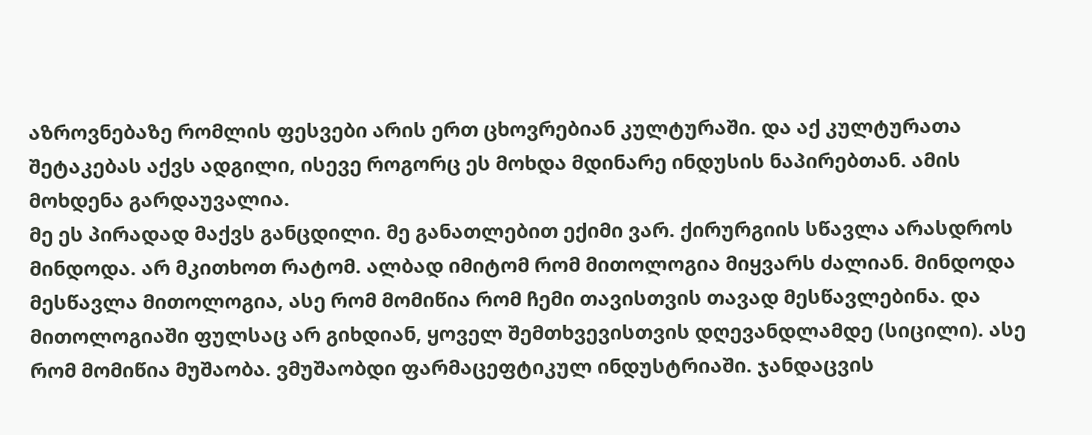აზროვნებაზე რომლის ფესვები არის ერთ ცხოვრებიან კულტურაში. და აქ კულტურათა შეტაკებას აქვს ადგილი, ისევე როგორც ეს მოხდა მდინარე ინდუსის ნაპირებთან. ამის მოხდენა გარდაუვალია.
მე ეს პირადად მაქვს განცდილი. მე განათლებით ექიმი ვარ. ქირურგიის სწავლა არასდროს მინდოდა. არ მკითხოთ რატომ. ალბად იმიტომ რომ მითოლოგია მიყვარს ძალიან. მინდოდა მესწავლა მითოლოგია, ასე რომ მომიწია რომ ჩემი თავისთვის თავად მესწავლებინა. და მითოლოგიაში ფულსაც არ გიხდიან, ყოველ შემთხვევისთვის დღევანდლამდე (სიცილი). ასე რომ მომიწია მუშაობა. ვმუშაობდი ფარმაცეფტიკულ ინდუსტრიაში. ჯანდაცვის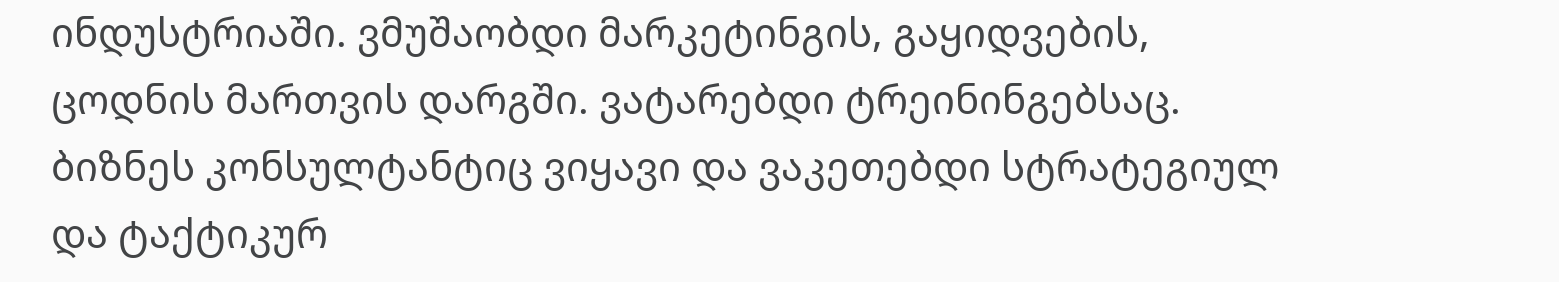ინდუსტრიაში. ვმუშაობდი მარკეტინგის, გაყიდვების, ცოდნის მართვის დარგში. ვატარებდი ტრეინინგებსაც. ბიზნეს კონსულტანტიც ვიყავი და ვაკეთებდი სტრატეგიულ და ტაქტიკურ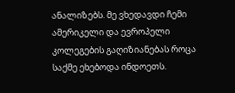ანალიზებს. მე ვხედავდი ჩემი ამერიკელი და ევროპელი კოლეგების გაღიზიანებას როცა საქმე ეხებოდა ინდოეთს.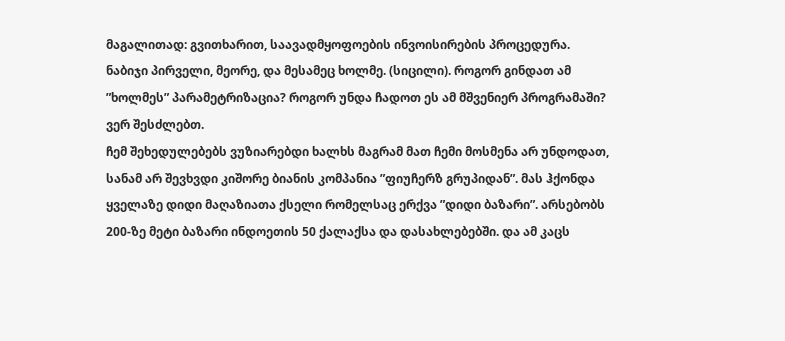მაგალითად: გვითხარით, საავადმყოფოების ინვოისირების პროცედურა. ნაბიჯი პირველი, მეორე, და მესამეც ხოლმე. (სიცილი). როგორ გინდათ ამ ”ხოლმეს” პარამეტრიზაცია? როგორ უნდა ჩადოთ ეს ამ მშვენიერ პროგრამაში? ვერ შესძლებთ.
ჩემ შეხედულებებს ვუზიარებდი ხალხს მაგრამ მათ ჩემი მოსმენა არ უნდოდათ, სანამ არ შევხვდი კიშორე ბიანის კომპანია ”ფიუჩერზ გრუპიდან”. მას ჰქონდა ყველაზე დიდი მაღაზიათა ქსელი რომელსაც ერქვა ”დიდი ბაზარი”. არსებობს 200-ზე მეტი ბაზარი ინდოეთის 50 ქალაქსა და დასახლებებში. და ამ კაცს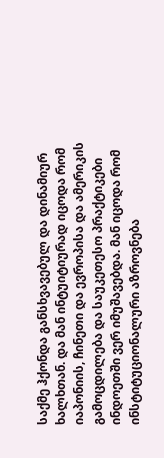საქმე ჰქონდა განსხვავებულ და დინამიურ ხალხთან. და მან ინტუიტიურად იცოდა რომ იაპონიის, ჩინეთი და ევროპისა და ამერიკის გამოცდილება და საუკეთესო პრაქტიკები ინდოეთში ვერ იმუშავებდა. მან იცოდა რომ ინსტიტუციონალური აზროვნება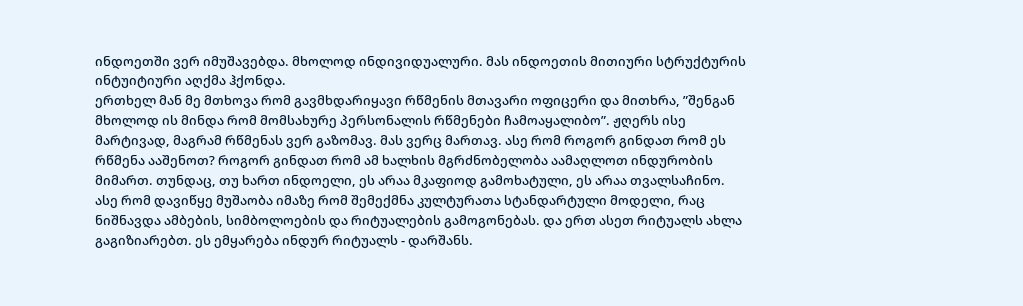ინდოეთში ვერ იმუშავებდა. მხოლოდ ინდივიდუალური. მას ინდოეთის მითიური სტრუქტურის ინტუიტიური აღქმა ჰქონდა.
ერთხელ მან მე მთხოვა რომ გავმხდარიყავი რწმენის მთავარი ოფიცერი და მითხრა, ”შენგან მხოლოდ ის მინდა რომ მომსახურე პერსონალის რწმენები ჩამოაყალიბო”. ჟღერს ისე მარტივად, მაგრამ რწმენას ვერ გაზომავ. მას ვერც მართავ. ასე რომ როგორ გინდათ რომ ეს რწმენა ააშენოთ? როგორ გინდათ რომ ამ ხალხის მგრძნობელობა აამაღლოთ ინდურობის მიმართ. თუნდაც, თუ ხართ ინდოელი, ეს არაა მკაფიოდ გამოხატული, ეს არაა თვალსაჩინო.
ასე რომ დავიწყე მუშაობა იმაზე რომ შემექმნა კულტურათა სტანდარტული მოდელი, რაც ნიშნავდა ამბების, სიმბოლოების და რიტუალების გამოგონებას. და ერთ ასეთ რიტუალს ახლა გაგიზიარებთ. ეს ემყარება ინდურ რიტუალს - დარშანს.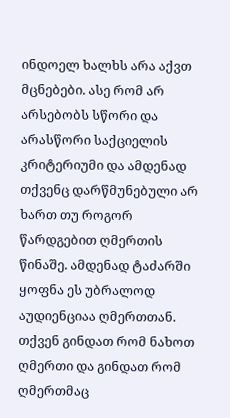ინდოელ ხალხს არა აქვთ მცნებები. ასე რომ არ არსებობს სწორი და არასწორი საქციელის კრიტერიუმი და ამდენად თქვენც დარწმუნებული არ ხართ თუ როგორ წარდგებით ღმერთის წინაშე. ამდენად ტაძარში ყოფნა ეს უბრალოდ აუდიენციაა ღმერთთან. თქვენ გინდათ რომ ნახოთ ღმერთი და გინდათ რომ ღმერთმაც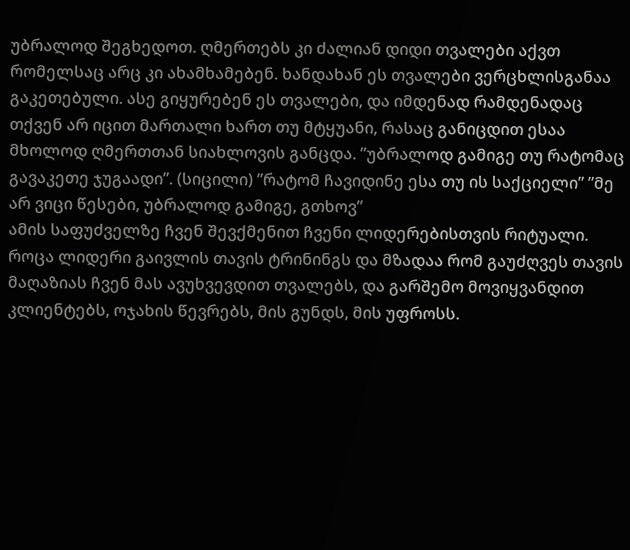უბრალოდ შეგხედოთ. ღმერთებს კი ძალიან დიდი თვალები აქვთ რომელსაც არც კი ახამხამებენ. ხანდახან ეს თვალები ვერცხლისგანაა გაკეთებული. ასე გიყურებენ ეს თვალები, და იმდენად რამდენადაც თქვენ არ იცით მართალი ხართ თუ მტყუანი, რასაც განიცდით ესაა მხოლოდ ღმერთთან სიახლოვის განცდა. ”უბრალოდ გამიგე თუ რატომაც გავაკეთე ჯუგაადი”. (სიცილი) ”რატომ ჩავიდინე ესა თუ ის საქციელი” ”მე არ ვიცი წესები, უბრალოდ გამიგე, გთხოვ”
ამის საფუძველზე ჩვენ შევქმენით ჩვენი ლიდერებისთვის რიტუალი. როცა ლიდერი გაივლის თავის ტრინინგს და მზადაა რომ გაუძღვეს თავის მაღაზიას ჩვენ მას ავუხვევდით თვალებს, და გარშემო მოვიყვანდით კლიენტებს, ოჯახის წევრებს, მის გუნდს, მის უფროსს.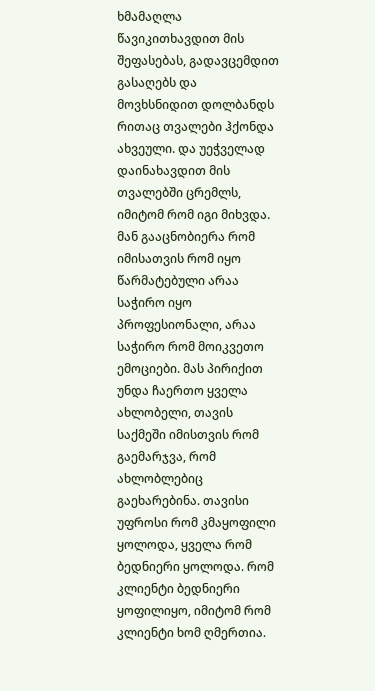ხმამაღლა წავიკითხავდით მის შეფასებას, გადავცემდით გასაღებს და მოვხსნიდით დოლბანდს რითაც თვალები ჰქონდა ახვეული. და უეჭველად დაინახავდით მის თვალებში ცრემლს, იმიტომ რომ იგი მიხვდა. მან გააცნობიერა რომ იმისათვის რომ იყო წარმატებული არაა საჭირო იყო პროფესიონალი, არაა საჭირო რომ მოიკვეთო ემოციები. მას პირიქით უნდა ჩაერთო ყველა ახლობელი, თავის საქმეში იმისთვის რომ გაემარჯვა, რომ ახლობლებიც გაეხარებინა. თავისი უფროსი რომ კმაყოფილი ყოლოდა, ყველა რომ ბედნიერი ყოლოდა. რომ კლიენტი ბედნიერი ყოფილიყო, იმიტომ რომ კლიენტი ხომ ღმერთია.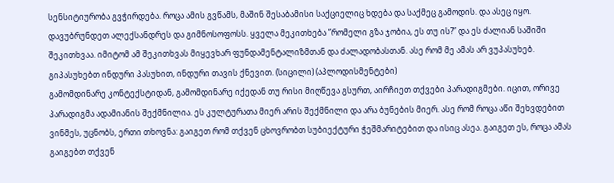სენსიტიურობა გვჭირდება. როცა ამის გვწამს, მაშინ შესაბამისი საქციელიც ხდება და საქმეც გამოდის. და ასეც იყო. დავუბრუნდეთ ალექსანდრეს და გიმნოსოფოსს. ყველა მეკითხება ”რომელი გზა ჯობია, ეს თუ ის?” და ეს ძალიან საშიში შეკითხვაა. იმიტომ ამ შეკითხვას მიყევხარ ფუნდამენტალიზმთან და ძალადობასთან. ასე რომ მე ამას არ ვუპასუხებ. გიპასუხებთ ინდური პასუხით, ინდური თავის ქნევით. (სიცილი) (აპლოდისმენტები)
გამომდინარე კონტექსტიდან, გამომდინარე იქედან თუ რისი მიღწევა გსურთ, აირჩიეთ თქვები პარადიგმები. იცით, ორივე პარადიგმა ადამიანის შექმნილია. ეს კულტურათა მიერ არის შექმნილი და არა ბუნების მიერ. ასე რომ როცა აწი შეხვდებით ვინმეს, უცნობს, ერთი თხოვნა: გაიგეთ რომ თქვენ ცხოვრობთ სუბიექტური ჭეშმარიტებით და ისიც ასეა. გაიგეთ ეს, როცა ამას გაიგებთ თქვენ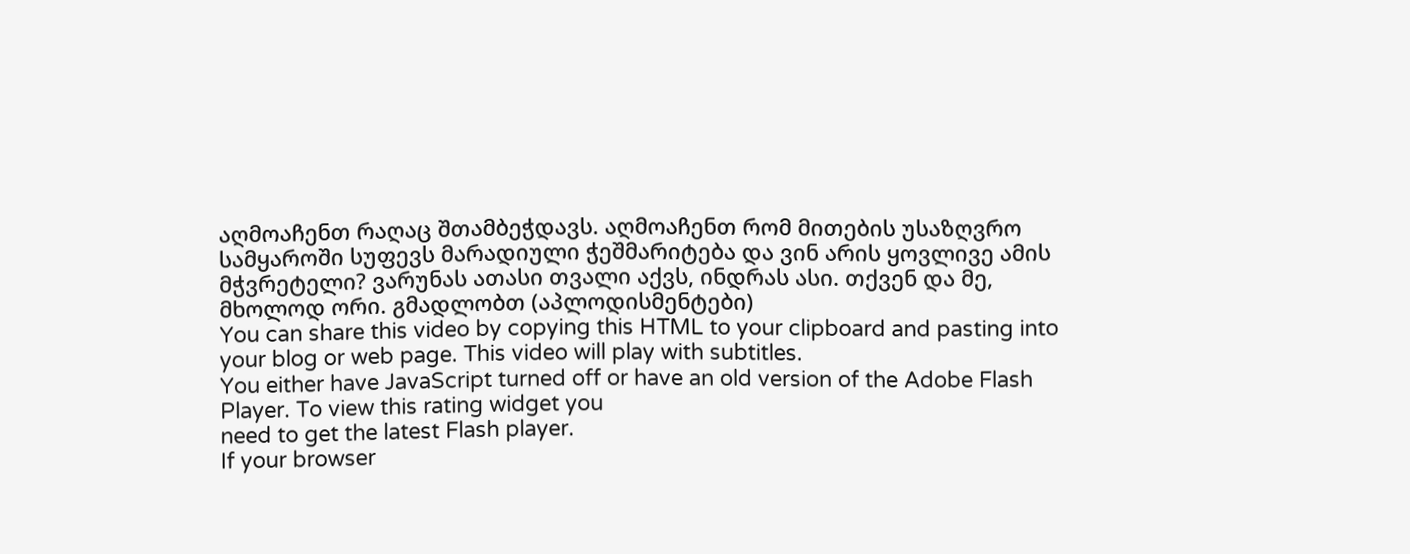აღმოაჩენთ რაღაც შთამბეჭდავს. აღმოაჩენთ რომ მითების უსაზღვრო სამყაროში სუფევს მარადიული ჭეშმარიტება და ვინ არის ყოვლივე ამის მჭვრეტელი? ვარუნას ათასი თვალი აქვს, ინდრას ასი. თქვენ და მე, მხოლოდ ორი. გმადლობთ (აპლოდისმენტები)
You can share this video by copying this HTML to your clipboard and pasting into your blog or web page. This video will play with subtitles.
You either have JavaScript turned off or have an old version of the Adobe Flash Player. To view this rating widget you
need to get the latest Flash player.
If your browser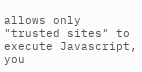allows only "trusted sites" to execute Javascript, you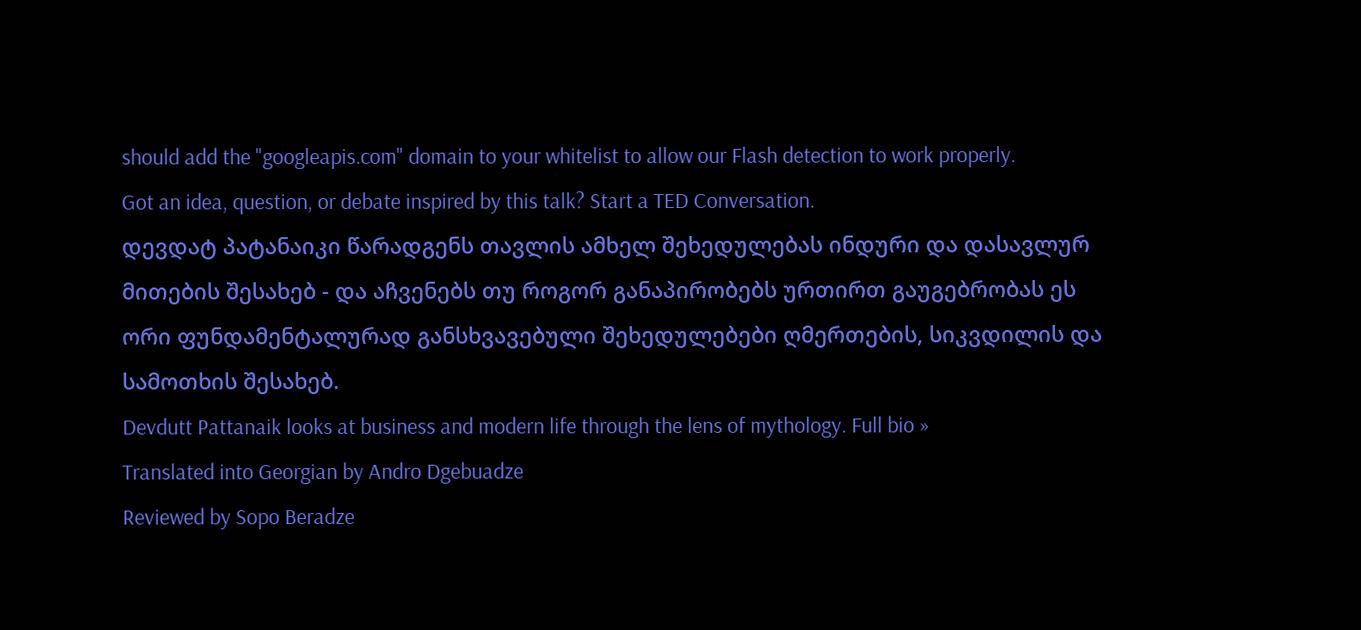should add the "googleapis.com" domain to your whitelist to allow our Flash detection to work properly.
Got an idea, question, or debate inspired by this talk? Start a TED Conversation.
დევდატ პატანაიკი წარადგენს თავლის ამხელ შეხედულებას ინდური და დასავლურ მითების შესახებ - და აჩვენებს თუ როგორ განაპირობებს ურთირთ გაუგებრობას ეს ორი ფუნდამენტალურად განსხვავებული შეხედულებები ღმერთების, სიკვდილის და სამოთხის შესახებ.
Devdutt Pattanaik looks at business and modern life through the lens of mythology. Full bio »
Translated into Georgian by Andro Dgebuadze
Reviewed by Sopo Beradze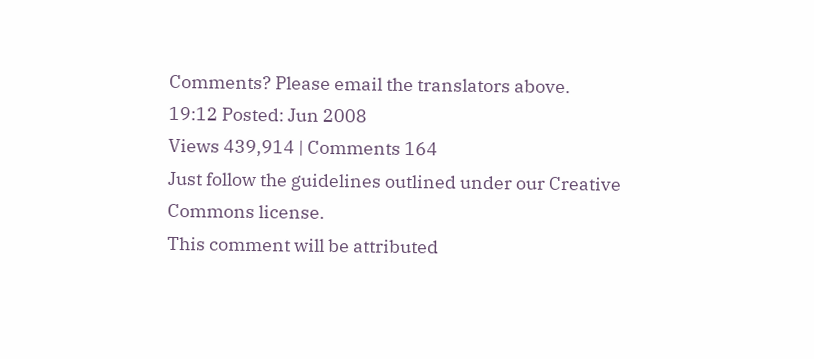Comments? Please email the translators above.
19:12 Posted: Jun 2008
Views 439,914 | Comments 164
Just follow the guidelines outlined under our Creative Commons license.
This comment will be attributed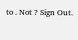to . Not ? Sign Out.